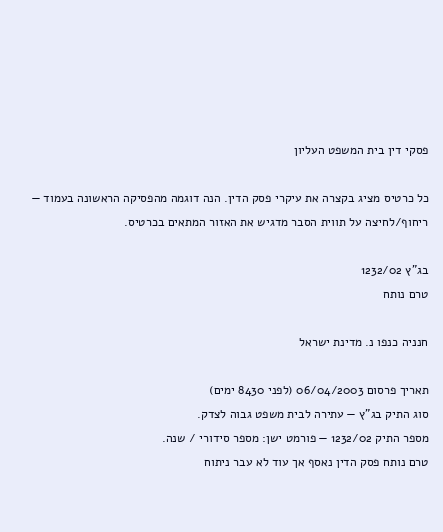פסקי דין בית המשפט העליון

כל כרטיס מציג בקצרה את עיקרי פסק הדין. הנה דוגמה מהפסיקה הראשונה בעמוד — ריחוף/לחיצה על תווית הסבר מדגיש את האזור המתאים בכרטיס.

בג"ץ 1232/02
טרם נותח

חנניה כנפו נ. מדינת ישראל

תאריך פרסום 06/04/2003 (לפני 8430 ימים)
סוג התיק בג"ץ — עתירה לבית משפט גבוה לצדק.
מספר התיק 1232/02 — פורמט ישן: מספר סידורי / שנה.
טרם נותח פסק הדין נאסף אך עוד לא עבר ניתוח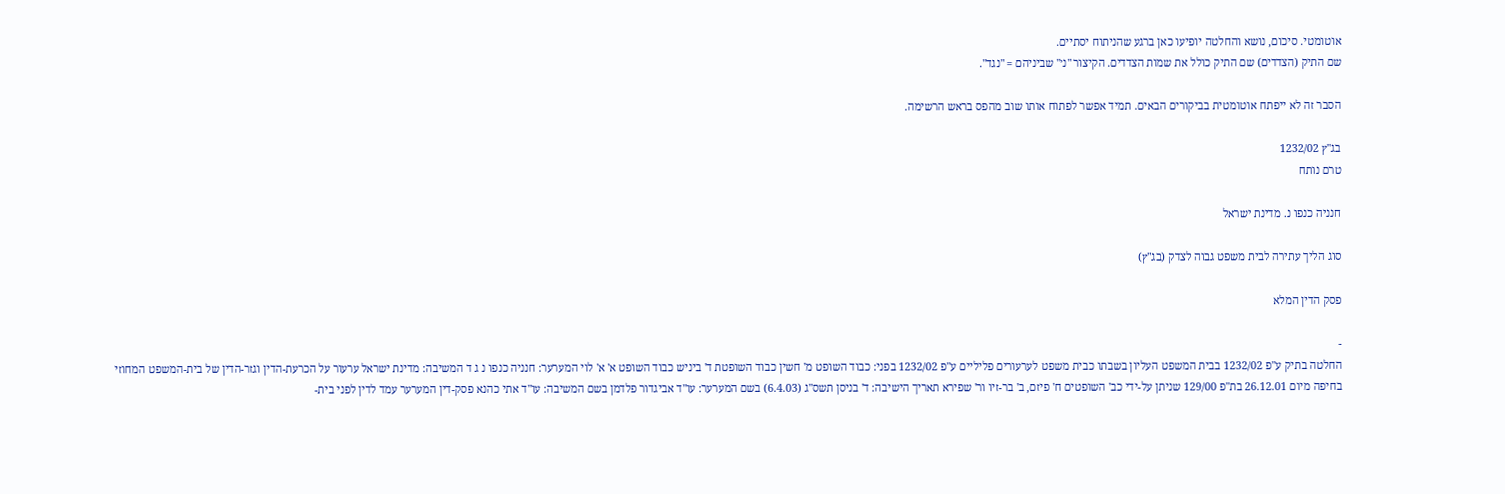אוטומטי. סיכום, נושא והחלטה יופיעו כאן ברגע שהניתוח יסתיים.
שם התיק (הצדדים) שם התיק כולל את שמות הצדדים. הקיצור "נ׳" שביניהם = "נגד".

הסבר זה לא ייפתח אוטומטית בביקורים הבאים. תמיד אפשר לפתוח אותו שוב מהפס בראש הרשימה.

בג"ץ 1232/02
טרם נותח

חנניה כנפו נ. מדינת ישראל

סוג הליך עתירה לבית משפט גבוה לצדק (בג"ץ)

פסק הדין המלא

-
החלטה בתיק ע"פ 1232/02 בבית המשפט העליון בשבתו כבית משפט לערעורים פליליים ע"פ 1232/02 בפני: כבוד השופט מ' חשין כבוד השופטת ד' ביניש כבוד השופט א' א' לוי המערער: חנניה כנפו נ ג ד המשיבה: מדינת ישראל ערעור על הכרעת-הדין וגזר-הדין של בית-המשפט המחוזי בחיפה מיום 26.12.01 בת"פ 129/00 שניתן על-ידי כב' השופטים ח' פיזם, ב' בר-זיו ור' שפירא תאריך הישיבה: ד' בניסן תשס"ג (6.4.03) בשם המערער: עו"ד אביגדור פלדמן בשם המשיבה: עו"ד אתי כהנא פסק-דין המערער עמד לדין לפני בית-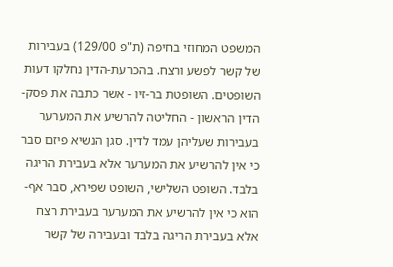המשפט המחוזי בחיפה (ת"פ 129/00) בעבירות של קשר לפשע ורצח. בהכרעת-הדין נחלקו דעות השופטים. השופטת בר-זיו - אשר כתבה את פסק-הדין הראשון - החליטה להרשיע את המערער בעבירות שעליהן עמד לדין. סגן הנשיא פיזם סבר כי אין להרשיע את המערער אלא בעבירת הריגה בלבד. השופט השלישי, השופט שפירא, סבר אף-הוא כי אין להרשיע את המערער בעבירת רצח אלא בעבירת הריגה בלבד ובעבירה של קשר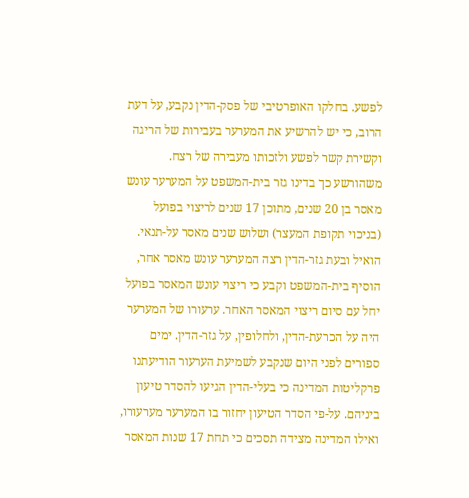לפשע. בחלקו האופרטיבי של פסק-הדין נקבע, על דעת הרוב, כי יש להרשיע את המערער בעבירות של הריגה וקשירת קשר לפשע ולזכותו מעבירה של רצח. משהורשע כך בדינו גזר בית-המשפט על המערער עונש מאסר בן 20 שנים, מתוכן 17 שנים לריצוי בפועל (בניכוי תקופת המעצר) ושלוש שנים מאסר על-תנאי. הואיל ובעת גזר-הדין רצה המערער עונש מאסר אחר, הוסיף בית-המשפט וקבע כי ריצוי עונש המאסר בפועל יחל עם סיום ריצוי המאסר האחר. ערעורו של המערער היה על הכרעת-הדין, ולחלופין, על גזר-הדין. ימים ספורים לפני היום שנקבע לשמיעת הערעור הודיעתנו פרקליטות המדינה כי בעלי-הדין הגיעו להסדר טיעון ביניהם. על-פי הסדר הטיעון יחזור בו המערער מערעורו, ואילו המדינה מצידה תסכים כי תחת 17 שנות המאסר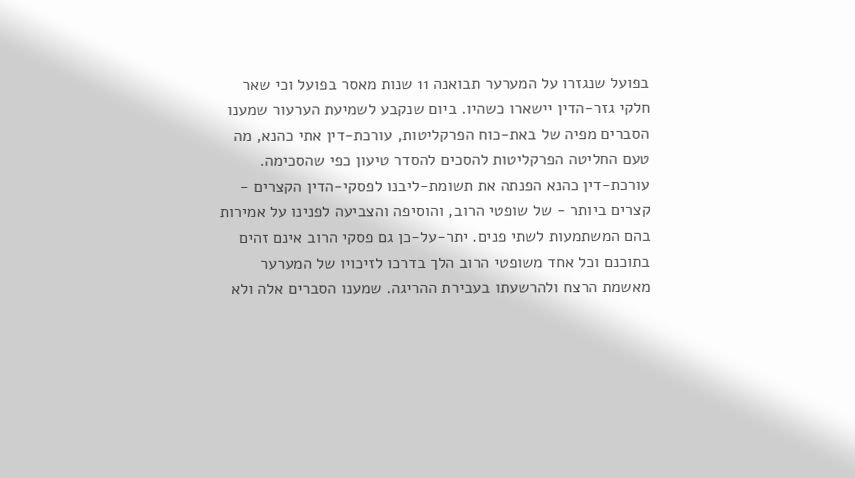בפועל שנגזרו על המערער תבואנה 11 שנות מאסר בפועל וכי שאר חלקי גזר-הדין יישארו כשהיו. ביום שנקבע לשמיעת הערעור שמענו הסברים מפיה של באת-כוח הפרקליטות, עורכת-דין אתי כהנא, מה טעם החליטה הפרקליטות להסכים להסדר טיעון כפי שהסכימה. עורכת-דין כהנא הפנתה את תשומת-ליבנו לפסקי-הדין הקצרים - קצרים ביותר - של שופטי הרוב, והוסיפה והצביעה לפנינו על אמירות בהם המשתמעות לשתי פנים. יתר-על-כן גם פסקי הרוב אינם זהים בתוכנם וכל אחד משופטי הרוב הלך בדרכו לזיכויו של המערער מאשמת הרצח ולהרשעתו בעבירת ההריגה. שמענו הסברים אלה ולא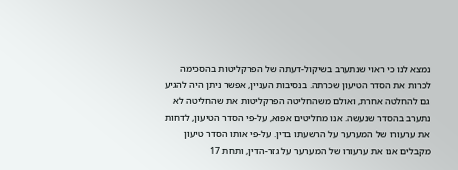נמצא לנו כי ראוי שנתערב בשיקול-דעתה של הפרקליטות בהסכימה לכרות את הסדר הטיעון שכרתה. בנסיבות העניין, אפשר ניתן היה להגיע גם להחלטה אחרת, ואולם משהחליטה הפרקליטות את שהחליטה לא נתערב בהסדר שנעשה. אנו מחליטים אפוא, על-פי הסדר הטיעון, לדחות את ערעורו של המערער על הרשעתו בדין. על-פי אותו הסדר טיעון מקבלים אנו את ערעורו של המערער על גזר-הדין, ותחת 17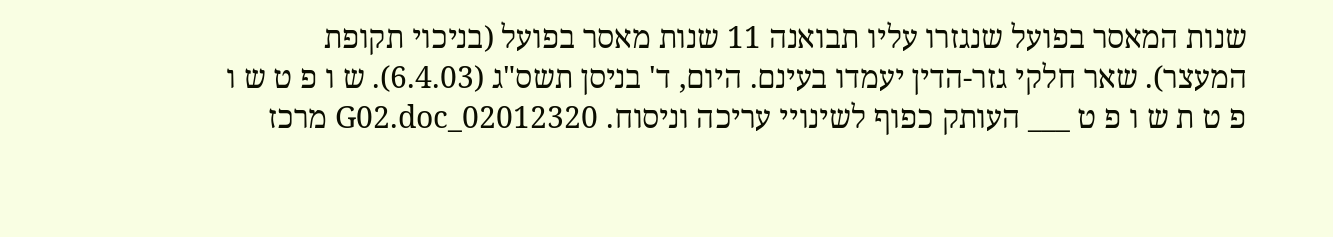שנות המאסר בפועל שנגזרו עליו תבואנה 11 שנות מאסר בפועל (בניכוי תקופת המעצר). שאר חלקי גזר-הדין יעמדו בעינם. היום, ד' בניסן תשס"ג (6.4.03). ש ו פ ט ש ו פ ט ת ש ו פ ט ___ העותק כפוף לשינויי עריכה וניסוח. 02012320_G02.doc מרכז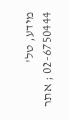מידע, טל' 02-6750444 ; אתר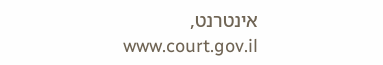אינטרנט, www.court.gov.il